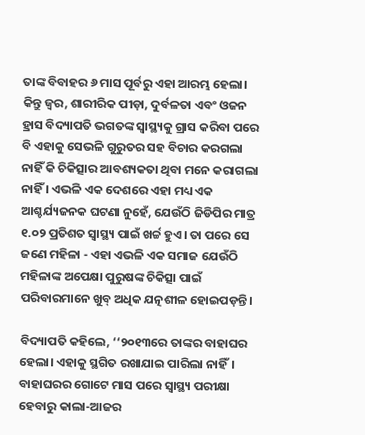ତାଙ୍କ ବିବାହର ୬ ମାସ ପୂର୍ବରୁ ଏହା ଆରମ୍ଭ ହେଲା। କିନ୍ତୁ ଜ୍ୱର, ଶାରୀରିକ ପୀଡ଼ା, ଦୁର୍ବଳତା ଏବଂ ଓଜନ ହ୍ରାସ ବିଦ୍ୟାପତି ଭଗତଙ୍କ ସ୍ୱାସ୍ଥ୍ୟକୁ ଗ୍ରାସ କରିବା ପରେ ବି ଏହାକୁ ସେଭଳି ଗୁରୁତର ସହ ବିଚାର କରଗଲା ନାହିଁ କି ଚିକିତ୍ସାର ଆବଶ୍ୟକତା ଥିବା ମନେ କରାଗଲା ନାହିଁ । ଏଭଳି ଏକ ଦେଶରେ ଏହା ମଧ୍ୟ ଏକ ଆଶ୍ଚର୍ଯ୍ୟଜନକ ଘଟଣା ନୁହେଁ, ଯେଉଁଠି ଜିଡିପିର ମାତ୍ର ୧.୦୨ ପ୍ରତିଶତ ସ୍ୱାସ୍ଥ୍ୟ ପାଇଁ ଖର୍ଚ୍ଚ ହୁଏ। ତା ପରେ ସେ ଜଣେ ମହିଳା - ଏହା ଏଭଳି ଏକ ସମାଜ ଯେଉଁଠି ମହିଳାଙ୍କ ଅପେକ୍ଷା ପୁରୁଷଙ୍କ ଚିକିତ୍ସା ପାଇଁ ପରିବାରମାନେ ଖୁବ୍ ଅଧିକ ଯତ୍ନଶୀଳ ହୋଇପଡ଼ନ୍ତି।

ବିଦ୍ୟାପତି କହିଲେ, ‘‘୨୦୧୩ରେ ତାଙ୍କର ବାହାଘର ହେଲା। ଏହାକୁ ସ୍ଥଗିତ ରଖାଯାଇ ପାରିଲା ନାହିଁ। ବାହାଘରର ଗୋଟେ ମାସ ପରେ ସ୍ୱାସ୍ଥ୍ୟ ପରୀକ୍ଷା ହେବାରୁ କାଲା-ଆଜର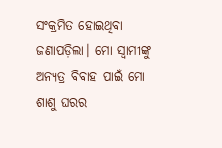ସଂକ୍ରମିତ ହୋଇଥିବା ଜଣାପଡ଼ିଲା। ମୋ ସ୍ୱାମୀଙ୍କୁ ଅନ୍ୟତ୍ର ବିବାହ ପାଇଁ ମୋ ଶାଶୁ ଘରର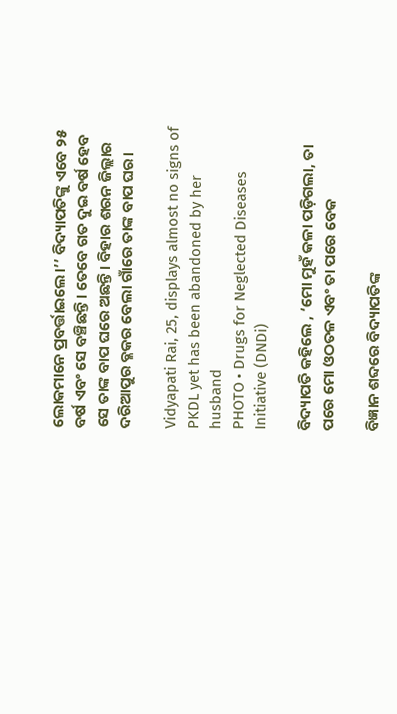ଲୋକମାନେ ପ୍ରବର୍ତ୍ତାଇଲେ।’’ ବିଦ୍ୟାପତିଙ୍କୁ ଏବେ ୨୫ ବର୍ଷ ଏବଂ ସେ ବଞ୍ଚିଛନ୍ତି। ତେବେ ଗତ ଦୁଇ ବର୍ଷ ହେବ ସେ ତାଙ୍କ ବାପ ଘରେ ଅଛନ୍ତି। ବିହାର ଶରନ ଜିଲ୍ଲାର ଦରିଆପୁର ବ୍ଳକର ବେଲା ଗାଁରେ ତାଙ୍କ ବାପ ଘର।

Vidyapati Rai, 25, displays almost no signs of PKDL yet has been abandoned by her husband
PHOTO • Drugs for Neglected Diseases Initiative (DNDi)

ବିଦ୍ୟାପତି କହିଲେ , ‘ମୋ ମୁହଁ କଳା ପଡ଼ିଗଲା, ତା ପରେ ମୋ ଓଠତଳ ଏବଂ ତା ପରେ ବେକ

ବିଜ୍ଞାନ ଶବ୍ଦରେ ବିଦ୍ୟାପତିଙ୍କ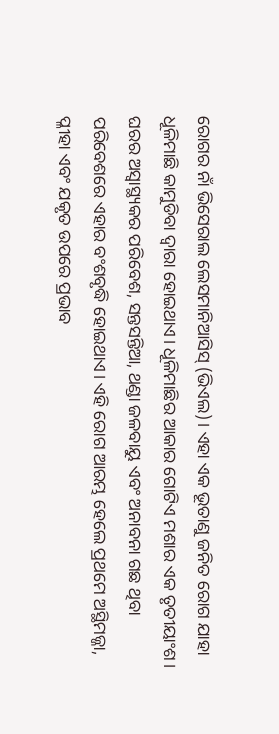ରୋଗର ନାଁ ଭିସେରାଲ ଲେସମାନିଆସିସ୍ (ଭିଏଲ)। ଏହା ଏକ ଭୂତାଣୁ ଜନିତ ରୋଗ ଯାହା ଧୂଳିମାଛି କାମୁଡିବା ଦ୍ୱାରା ହୋଇଥାଏ। ଧୂଳିମାଛିର ଆକାର ଗୋଟିଏ ମଶାର ଏକ ତୃତୀୟାଂଶ। ଘରର ଅସ୍ୱାସ୍ଥ୍ୟକର ପରିବେଶ, ସନ୍ତସନ୍ତିଆ, ଥଣ୍ଡା ଜଳବାୟୁ ଏବଂ ଅନାବନା ଗଛ ଥିବା ପରିବେଶରେ ଏହାର ବଂଶବୃଦ୍ଧି ହୋଇଥାଏ। ଏହି ରୋଗ ଆରମ୍ଭ ହେଲେ ପ୍ରଥମେ ଅସ୍ଥିମଜ୍ଜା, ପ୍ଳୀହା ଏବଂ ଯକୃତ ଉପରେ ପ୍ରଭାବ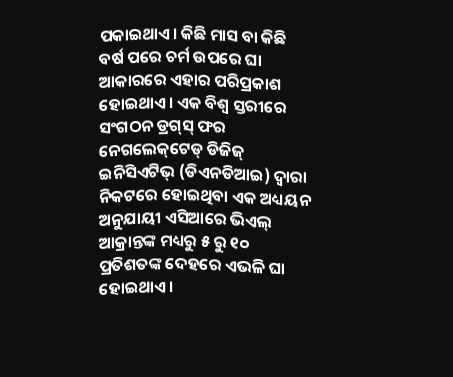ପକାଇଥାଏ। କିଛି ମାସ ବା କିଛି ବର୍ଷ ପରେ ଚର୍ମ ଉପରେ ଘା ଆକାରରେ ଏହାର ପରିପ୍ରକାଶ ହୋଇଥାଏ। ଏକ ବିଶ୍ୱ ସ୍ତରୀରେ ସଂଗଠନ ଡ୍ରଗ୍‌ସ୍ ଫର ନେଗଲେକ୍‌ଟେଡ୍ ଡିଜିଜ୍ ଇନିସିଏଟିଭ୍ (ଡିଏନଡିଆଇ) ଦ୍ୱାରା  ନିକଟରେ ହୋଇଥିବା ଏକ ଅଧ୍ୟୟନ ଅନୁଯାୟୀ ଏସିଆ‌ରେ ଭିଏଲ୍ ଆକ୍ରାନ୍ତଙ୍କ ମଧ୍ୟରୁ ୫ ରୁ ୧୦ ପ୍ରତିଶତଙ୍କ ଦେହରେ ଏଭଳି ଘା ହୋଇଥାଏ।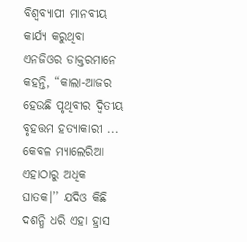ବିଶ୍ୱବ୍ୟାପୀ ମାନବୀୟ କାର୍ଯ୍ୟ କରୁଥିବା ଏନଜିଓର ଡାକ୍ତରମାନେ କହନ୍ତି, “କାଲା-ଆଜର ହେଉଛି ପୃଥିବୀର ଦ୍ୱିତୀୟ ବୃହତ୍ତମ ହତ୍ୟାକାରୀ ... କେବଳ ମ୍ୟାଲେରିଆ ଏହାଠାରୁ ଅଧିକ ଘାତକ।’’ ଯଦିଓ କିଛି ଦଶନ୍ଧି ଧରି ଏହା ହ୍ରାସ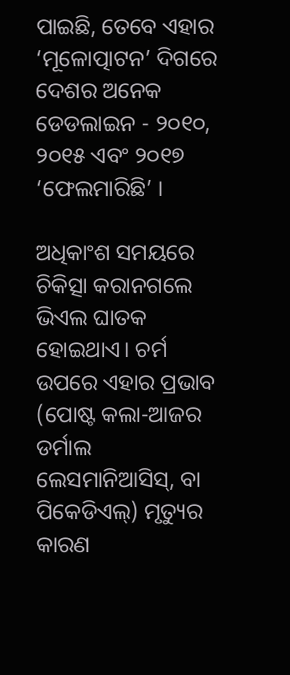ପାଇଛି, ତେବେ ଏହାର ‘ମୂଳୋତ୍ପାଟନ’ ଦିଗରେ ଦେଶର ଅନେକ ଡେଡଲାଇନ - ୨୦୧୦, ୨୦୧୫ ଏବଂ ୨୦୧୭ ‘ଫେଲମାରିଛି’ ।

ଅଧିକାଂଶ ସମୟରେ ଚିକିତ୍ସା କରାନଗଲେ ଭିଏଲ ଘାତକ ହୋଇଥାଏ। ଚର୍ମ ଉପରେ ଏହାର ପ୍ରଭାବ (ପୋଷ୍ଟ କଲା-ଆଜର ଡର୍ମାଲ ଲେସମାନିଆସିସ୍, ବା ପିକେଡିଏଲ୍) ମୃତ୍ୟୁର କାରଣ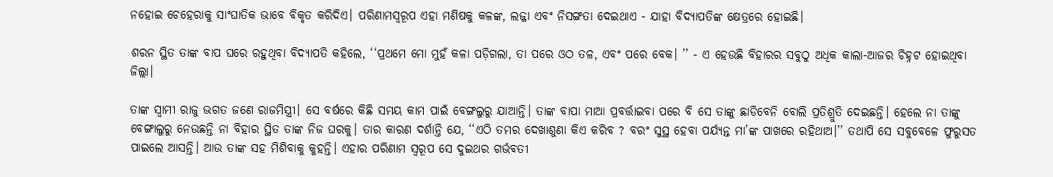ନହୋଇ ଚେହେରାକୁ ସାଂଘାତିକ ଭାବେ ବିକୃତ କରିଦିଏ। ପରିଣାମସ୍ୱରୂପ ଏହା ମଣିଷକୁ କଳଙ୍କ, ଲଜ୍ଜା ଏବଂ ନିସଙ୍ଗତା ଦେଇଥାଏ - ଯାହା ବିଦ୍ୟାପତିଙ୍କ କ୍ଷେତ୍ରରେ ହୋଇଛି।

ଶରନ ସ୍ଥିତ ତାଙ୍କ ବାପ ଘରେ ରହୁଥିବା ବିଦ୍ୟାପତି କହିଲେ, ‘‘ପ୍ରଥମେ ମୋ ମୁହଁ କଳା ପଡ଼ିଗଲା, ତା ପରେ ଓଠ ତଳ, ଏବଂ ପରେ ବେକ। ’’ - ଏ ହେଉଛି ବିହାରର ସବୁଠୁ ଅଧିକ କାଲା-ଆଜର ଚିହ୍ନଟ ହୋଇଥିବା ଜିଲ୍ଲା।

ତାଙ୍କ ସ୍ୱାମୀ ରାଜୁ ଭଗତ ଜଣେ ରାଜମିସ୍ତ୍ରୀ। ସେ ବର୍ଷରେ କିଛି ସମୟ କାମ ପାଇଁ ବେଙ୍ଗଲୁରୁ ଯାଆନ୍ତି। ତାଙ୍କ ବାପା ମାଆ ପ୍ରବର୍ତ୍ତାଇବା ପରେ ବି ସେ ତାଙ୍କୁ ଛାଡିବେନି ବୋଲି ପ୍ରତିଶ୍ରୁତି ଦେଇଛନ୍ତି। ହେଲେ ନା ତାଙ୍କୁ ବେଙ୍ଗାଲୁରୁ ନେଉଛନ୍ତି ନା ବିହାର ସ୍ଥିତ ତାଙ୍କ ନିଜ ଘରକୁ। ତାର କାରଣ ଦର୍ଶାନ୍ତି ଯେ, ‘‘ଏଠି ତମର ଦେଖାଶୁଣା କିଏ କରିବ ? ବରଂ ସୁସ୍ଥ ହେବା ପର୍ଯ୍ୟନ୍ତ ମା’ଙ୍କ ପାଖରେ ରହିଥାଅ।’’ ତଥାପି ସେ ସବୁବେଳେ ଫୁରୁସତ ପାଇଲେ ଆସନ୍ତି। ଆଉ ତାଙ୍କ ସହ ମିଶିବାକୁ କୁହନ୍ତି। ଏହାର ପରିଣାମ ସ୍ୱରୂପ ସେ ଦୁଇଥର ଗର୍ଭବତୀ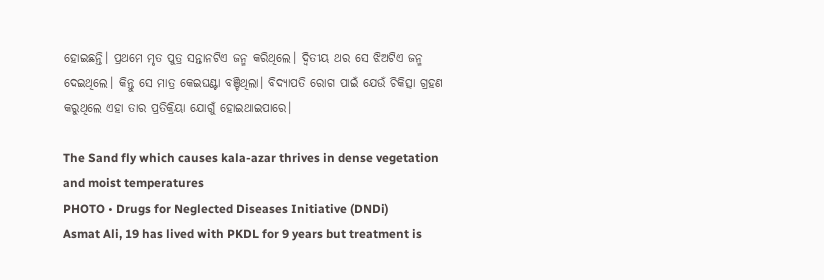ହୋଇଛନ୍ତି। ପ୍ରଥମେ ମୃତ ପୁତ୍ର ସନ୍ତାନଟିଏ ଜନ୍ମ କରିଥିଲେ। ଦ୍ୱିତୀୟ ଥର ସେ ଝିଅଟିଏ ଜନ୍ମ ଦେଇଥିଲେ। କିନ୍ତୁ ସେ ମାତ୍ର କେଇଘଣ୍ଟା ବଞ୍ଚିଥିଲା। ବିଦ୍ୟାପତି ରୋଗ ପାଇଁ ଯେଉଁ ଚିକିତ୍ସା ଗ୍ରହଣ କରୁଥିଲେ ଏହା ତାର ପ୍ରତିକ୍ରିୟା ଯୋଗୁଁ ହୋଇଥାଇପାରେ।

The Sand fly which causes kala-azar thrives in dense vegetation and moist temperatures
PHOTO • Drugs for Neglected Diseases Initiative (DNDi)
Asmat Ali, 19 has lived with PKDL for 9 years but treatment is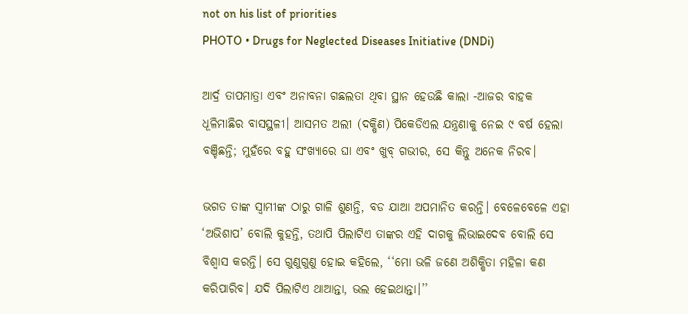not on his list of priorities
PHOTO • Drugs for Neglected Diseases Initiative (DNDi)

ଆର୍ଦ୍ର ତାପମାତ୍ରା ଏବଂ ଅନାବନା ଗଛଲତା ଥିବା ସ୍ଥାନ ହେଉଛି କାଲା -ଆଜର ବାହକ ଧୂଳିମାଛିର ବାସସ୍ଥଳୀ। ଆସମତ ଅଲୀ (ଦକ୍ଷିଣ) ପିକେଡିଏଲ ଯନ୍ତ୍ରଣାକୁ ନେଇ ୯ ବର୍ଷ ହେଲା ବଞ୍ଚିଛନ୍ତି; ମୁହଁରେ ବହୁ ସଂଖ୍ୟାରେ ଘା ଏବଂ ଖୁବ୍ ଗଭୀର, ସେ କିନ୍ତୁ ଅନେକ ନିରବ।

ଭଗତ ତାଙ୍କ ସ୍ୱାମୀଙ୍କ ଠାରୁ ଗାଳି ଶୁଣନ୍ତି, ବଡ ଯାଆ ଅପମାନିତ କରନ୍ତି। ବେଳେବେଳେ ଏହା ‘ଅଭିଶାପ’ ବୋଲି କୁହନ୍ତି, ତଥାପି ପିଲାଟିଏ ତାଙ୍କର ଏହି ଦାଗକୁ ଲିଭାଇଦେବ ବୋଲି ସେ ବିଶ୍ୱାସ କରନ୍ତି। ସେ ଗୁଣୁଗୁଣୁ ହୋଇ କହିଲେ, ‘‘ମୋ ଭଳି ଜଣେ ଅଶିକ୍ଷିତା ମହିଳା କଣ କରିପାରିବ। ଯଦି ପିଲାଟିଏ ଥାଆନ୍ତା, ଭଲ ହେଇଥାନ୍ତା।’’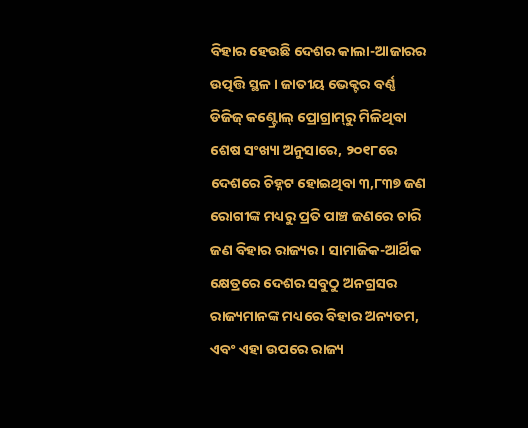ବିହାର ହେଉଛି ଦେଶର କାଲା-ଆଜାରର ଉତ୍ପତ୍ତି ସ୍ଥଳ। ଜାତୀୟ ଭେକ୍ଟର ବର୍ଣ୍ଣ ଡିଜିଜ୍ କଣ୍ଟ୍ରୋଲ୍ ପ୍ରୋଗ୍ରାମ୍‌ରୁ ମିଳିଥିବା ଶେଷ ସଂଖ୍ୟା ଅନୁସାରେ, ୨୦୧୮ରେ ଦେଶରେ ଚିହ୍ନଟ ହୋଇଥିବା ୩,୮୩୭ ଜଣ ରୋଗୀଙ୍କ ମଧ୍ୟରୁ ପ୍ରତି ପାଞ୍ଚ ଜଣରେ ଚାରି ଜଣ ବିହାର ରାଜ୍ୟର। ସାମାଜିକ-ଆର୍ଥିକ କ୍ଷେତ୍ରରେ ଦେଶର ସବୁଠୁ ଅନଗ୍ରସର ରାଜ୍ୟମାନଙ୍କ ମଧ୍ୟରେ ବିହାର ଅନ୍ୟତମ, ଏବଂ ଏହା ଉପରେ ରାଜ୍ୟ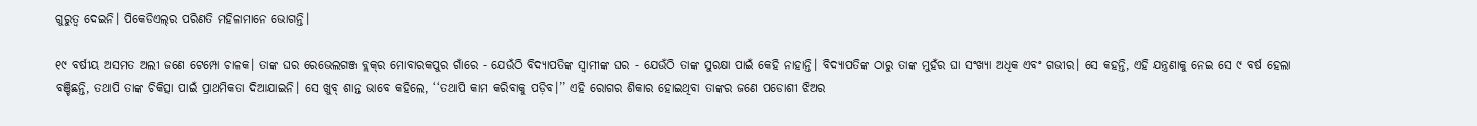ଗୁରୁତ୍ଵ ଦେଇନି। ପିକେଡିଏଲ୍‌ର ପରିଣତି ମହିଳାମାନେ ଭୋଗନ୍ତି।

୧୯ ବର୍ଷୀୟ ଅସମତ ଅଲୀ ଜଣେ ଟେମ୍ପୋ ଚାଳକ। ତାଙ୍କ ଘର ରେଭେଲଗଞ୍ଜ ବ୍ଲକ୍‌ର ମୋବାରକପୁର ଗାଁରେ - ଯେଉଁଠି ବିଦ୍ୟାପତିଙ୍କ ସ୍ୱାମୀଙ୍କ ଘର - ଯେଉଁଠି ତାଙ୍କ ସୁରକ୍ଷା ପାଇଁ କେହି ନାହାନ୍ତି। ବିଦ୍ୟାପତିଙ୍କ ଠାରୁ ତାଙ୍କ ମୁହଁର ଘା ସଂଖ୍ୟା ଅଧିକ ଏବଂ ଗଭୀର। ସେ କହନ୍ତି, ଏହି ଯନ୍ତ୍ରଣାକୁ ନେଇ ସେ ୯ ବର୍ଷ ହେଲା ବଞ୍ଚିଛନ୍ତି, ତଥାପି ତାଙ୍କ ଚିକିତ୍ସା ପାଇଁ ପ୍ରାଥମିକତା ଦିଆଯାଇନି। ସେ ଖୁବ୍ ଶାନ୍ତ ଭାବେ କହିଲେ, ‘‘ତଥାପି କାମ କରିବାକୁ ପଡ଼ିବ।’’ ଏହି ରୋଗର ଶିକାର ହୋଇଥିବା ତାଙ୍କର ଜଣେ ପଡୋଶୀ ଝିଅର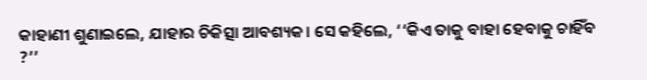କାହାଣୀ ଶୁଣାଇଲେ, ଯାହାର ଚିକିତ୍ସା ଆବଶ୍ୟକ। ସେ କହିଲେ, ‘‘କିଏ ତାକୁ ବାହା ହେବାକୁ ଚାହିଁବ ?’’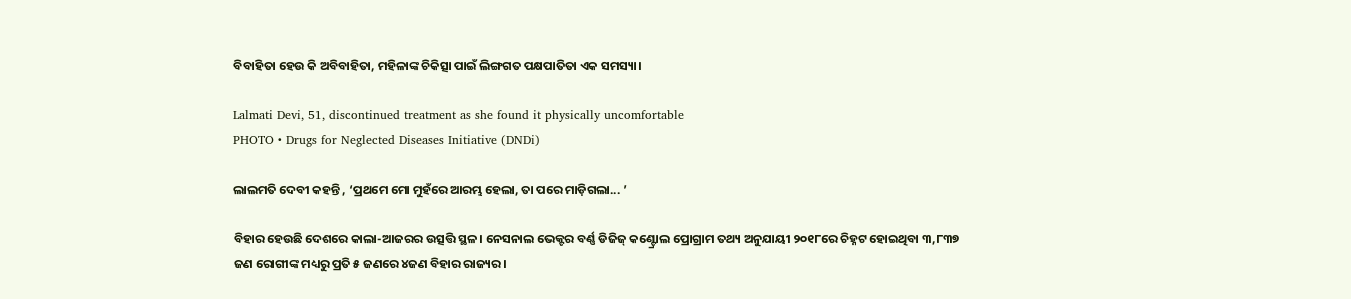ବିବାହିତା ହେଉ କି ଅବିବାହିତା, ମହିଳାଙ୍କ ଚିକିତ୍ସା ପାଇଁ ଲିଙ୍ଗଗତ ପକ୍ଷପାତିତା ଏକ ସମସ୍ୟା।

Lalmati Devi, 51, discontinued treatment as she found it physically uncomfortable
PHOTO • Drugs for Neglected Diseases Initiative (DNDi)

ଲାଲମତି ଦେବୀ କହନ୍ତି , ‘ପ୍ରଥମେ ମୋ ମୁହଁରେ ଆରମ୍ଭ ହେଲା, ତା ପରେ ମାଡ଼ିଗଲା... ’

ବିହାର ହେଉଛି ଦେଶରେ କାଲା-ଆଜରର ଉତ୍ସତ୍ତି ସ୍ଥଳ। ନେସନାଲ ଭେକ୍ଟର ବର୍ଣ୍ଣ ଡିଜିଜ୍ କଣ୍ଟ୍ରୋଲ ପ୍ରୋଗ୍ରାମ ତଥ୍ୟ ଅନୁଯାୟୀ ୨୦୧୮ରେ ଚିହ୍ନଟ ହୋଇଥିବା ୩,୮୩୭ ଜଣ ରୋଗୀଙ୍କ ମଧ୍ୟରୁ ପ୍ରତି ୫ ଜଣରେ ୪ଜଣ ବିହାର ରାଜ୍ୟର।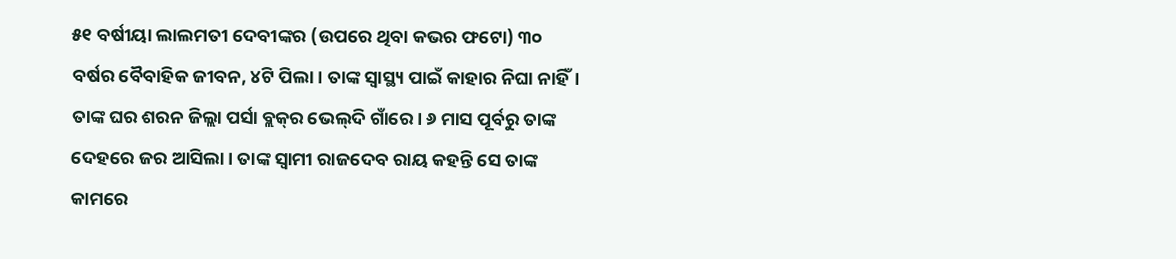୫୧ ବର୍ଷୀୟା ଲାଲମତୀ ଦେବୀଙ୍କର (ଉପରେ ଥିବା କଭର ଫଟୋ) ୩୦ ବର୍ଷର ବୈବାହିକ ଜୀବନ, ୪ଟି ପିଲା। ତାଙ୍କ ସ୍ୱାସ୍ଥ୍ୟ ପାଇଁ କାହାର ନିଘା ନାହିଁ। ତାଙ୍କ ଘର ଶରନ ଜିଲ୍ଲା ପର୍ସା ବ୍ଲକ୍‌ର ଭେଲ୍‌ଦି ଗାଁରେ। ୬ ମାସ ପୂର୍ବରୁ ତାଙ୍କ ଦେହରେ ଜର ଆସିଲା। ତାଙ୍କ ସ୍ୱାମୀ ରାଜଦେବ ରାୟ କହନ୍ତି ସେ ତାଙ୍କ କାମରେ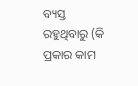ବ୍ୟସ୍ତ ରହୁଥିବାରୁ (କି ପ୍ରକାର କାମ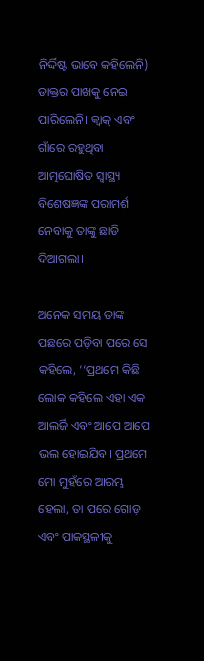ନିର୍ଦ୍ଦିଷ୍ଟ ଭାବେ କହିଲେନି) ଡାକ୍ତର ପାଖକୁ ନେଇ ପାରିଲେନି। କ୍ୱାକ୍ ଏବଂ ଗାଁରେ ରହୁଥିବା ଆତ୍ମଘୋଷିତ ସ୍ୱାସ୍ଥ୍ୟ ବିଶେଷଜ୍ଞଙ୍କ ପରାମର୍ଶ ନେବାକୁ ତାଙ୍କୁ ଛାଡି ଦିଆଗଲା।

ଅନେକ ସମୟ ତାଙ୍କ ପଛରେ ପଡ଼ିବା ପରେ ସେ କହିଲେ, ‘‘ପ୍ରଥମେ କିଛି ଲୋକ କହିଲେ ଏହା ଏକ ଆଲର୍ଜି ଏବଂ ଆପେ ଆପେ ଭଲ ହୋଇଯିବ। ପ୍ରଥମେ ମୋ ମୁହଁରେ ଆରମ୍ଭ ହେଲା, ତା ପରେ ଗୋଡ଼ ଏବଂ ପାକସ୍ଥଳୀକୁ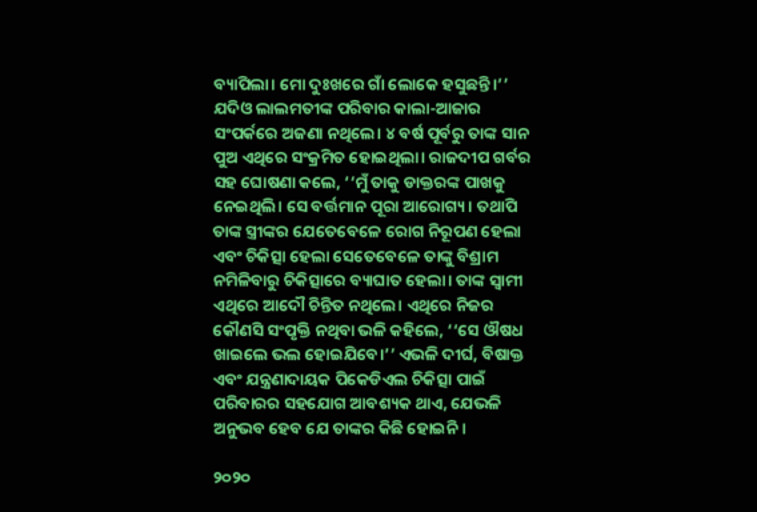ବ୍ୟାପିଲା। ମୋ ଦୁଃଖରେ ଗାଁ ଲୋକେ ହସୁଛନ୍ତି।’’ ଯଦିଓ ଲାଲମତୀଙ୍କ ପରିବାର କାଲା-ଆଜାର ସଂପର୍କରେ ଅଜଣା ନଥିଲେ। ୪ ବର୍ଷ ପୂର୍ବରୁ ତାଙ୍କ ସାନ ପୁଅ ଏଥିରେ ସଂକ୍ରମିତ ହୋଇଥିଲା। ରାଜଦୀପ ଗର୍ବର ସହ ଘୋଷଣା କଲେ, ‘‘ମୁଁ ତାକୁ ଡାକ୍ତରଙ୍କ ପାଖକୁ ନେଇଥିଲି। ସେ ବର୍ତ୍ତମାନ ପୂରା ଆରୋଗ୍ୟ। ତଥାପି ତାଙ୍କ ସ୍ତ୍ରୀଙ୍କର ଯେତେବେଳେ ରୋଗ ନିରୂପଣ ହେଲା ଏବଂ ଚିକିତ୍ସା ହେଲା ସେତେବେଳେ ତାଙ୍କୁ ବିଶ୍ରାମ ନମିଳିବାରୁ ଚିକିତ୍ସାରେ ବ୍ୟାଘାତ ହେଲା। ତାଙ୍କ ସ୍ୱାମୀ ଏଥିରେ ଆଦୌ ଚିନ୍ତିତ ନଥିଲେ। ଏଥିରେ ନିଜର କୌଣସି ସଂପୃକ୍ତି ନଥିବା ଭଳି କହିଲେ, ‘‘ସେ ଔଷଧ ଖାଇଲେ ଭଲ ହୋଇଯିବେ।’’ ଏଭଳି ଦୀର୍ଘ, ବିଷାକ୍ତ ଏବଂ ଯନ୍ତ୍ରଣାଦାୟକ ପିକେଡିଏଲ ଚିକିତ୍ସା ପାଇଁ ପରିବାରର ସହଯୋଗ ଆବଶ୍ୟକ ଥାଏ, ଯେଭଳି ଅନୁଭବ ହେବ ଯେ ତାଙ୍କର କିଛି ହୋଇନି।

୨୦୨୦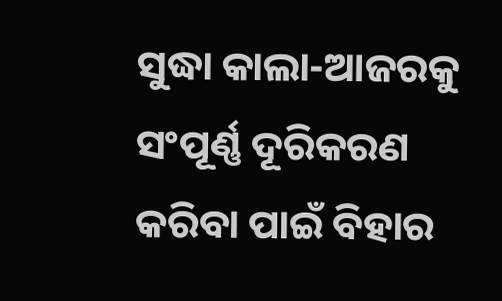ସୁଦ୍ଧା କାଲା-ଆଜରକୁ ସଂପୂର୍ଣ୍ଣ ଦୂରିକରଣ କରିବା ପାଇଁ ବିହାର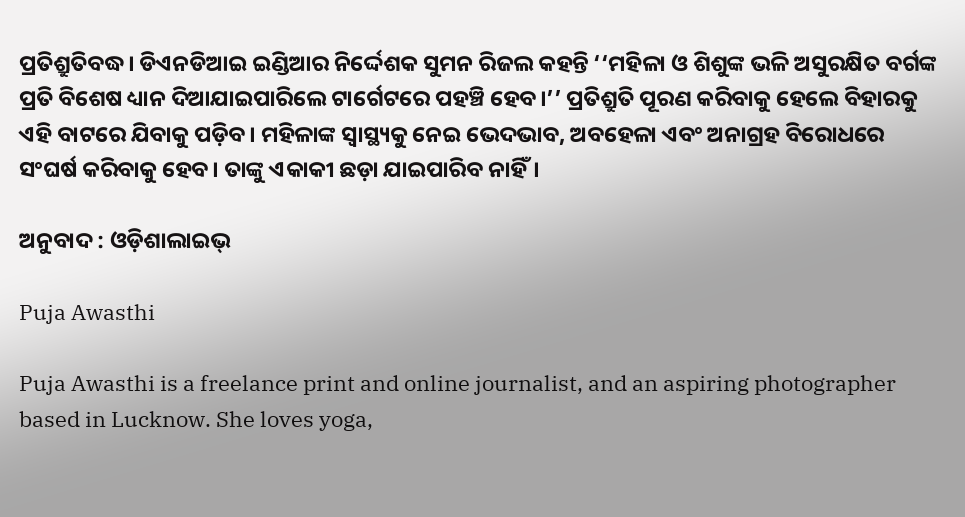ପ୍ରତିଶ୍ରୁତିବଦ୍ଧ। ଡିଏନଡିଆଇ ଇଣ୍ଡିଆର ନିର୍ଦ୍ଦେଶକ ସୁମନ ରିଜଲ କହନ୍ତି ‘‘ମହିଳା ଓ ଶିଶୁଙ୍କ ଭଳି ଅସୁରକ୍ଷିତ ବର୍ଗଙ୍କ ପ୍ରତି ବିଶେଷ ଧ୍ୟାନ ଦିଆଯାଇପାରିଲେ ଟାର୍ଗେଟରେ ପହଞ୍ଚି ହେବ।’’ ପ୍ରତିଶ୍ରୁତି ପୂରଣ କରିବାକୁ ହେଲେ ବିହାରକୁ ଏହି ବାଟରେ ଯିବାକୁ ପଡ଼ିବ। ମହିଳାଙ୍କ ସ୍ୱାସ୍ଥ୍ୟକୁ ନେଇ ଭେଦଭାବ, ଅବହେଳା ଏବଂ ଅନାଗ୍ରହ ବିରୋଧରେ ସଂଘର୍ଷ କରିବାକୁ ହେବ। ତାଙ୍କୁ ଏକାକୀ ଛଡ଼ା ଯାଇପାରିବ ନାହିଁ।

ଅନୁବାଦ : ଓଡ଼ିଶାଲାଇଭ୍‍

Puja Awasthi

Puja Awasthi is a freelance print and online journalist, and an aspiring photographer based in Lucknow. She loves yoga,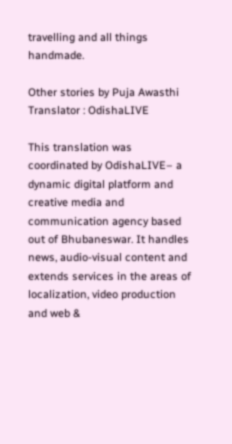travelling and all things handmade.

Other stories by Puja Awasthi
Translator : OdishaLIVE

This translation was coordinated by OdishaLIVE– a dynamic digital platform and creative media and communication agency based out of Bhubaneswar. It handles news, audio-visual content and extends services in the areas of localization, video production and web &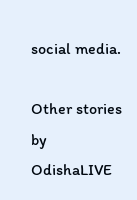social media.

Other stories by OdishaLIVE